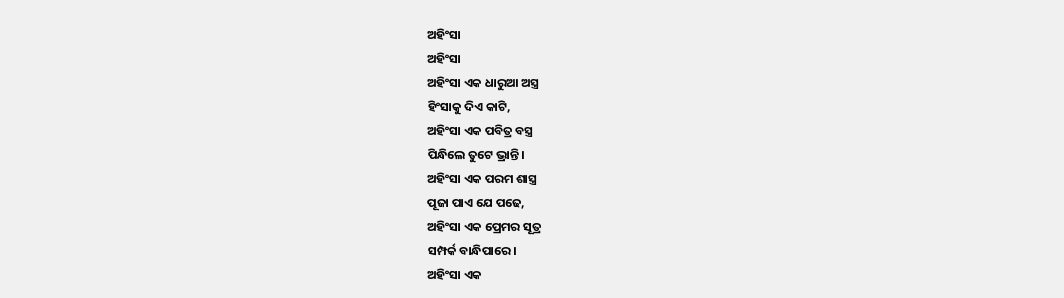ଅହିଂସା
ଅହିଂସା
ଅହିଂସା ଏକ ଧାରୁଆ ଅସ୍ତ୍ର
ହିଂସାକୁ ଦିଏ କାଟି,
ଅହିଂସା ଏକ ପବିତ୍ର ବସ୍ତ୍ର
ପିନ୍ଧିଲେ ତୁଟେ ଭ୍ରାନ୍ତି।
ଅହିଂସା ଏକ ପରମ ଶାସ୍ତ୍ର
ପୂଜା ପାଏ ଯେ ପଢେ,
ଅହିଂସା ଏକ ପ୍ରେମର ସୂତ୍ର
ସମ୍ପର୍କ ବାନ୍ଧିପାରେ।
ଅହିଂସା ଏକ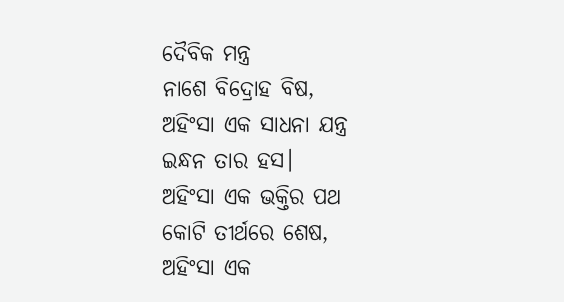ଦୈବିକ ମନ୍ତ୍ର
ନାଶେ ବିଦ୍ରୋହ ବିଷ,
ଅହିଂସା ଏକ ସାଧନା ଯନ୍ତ୍ର
ଇନ୍ଧନ ତାର ହସ।
ଅହିଂସା ଏକ ଭକ୍ତିର ପଥ
କୋଟି ତୀର୍ଥରେ ଶେଷ,
ଅହିଂସା ଏକ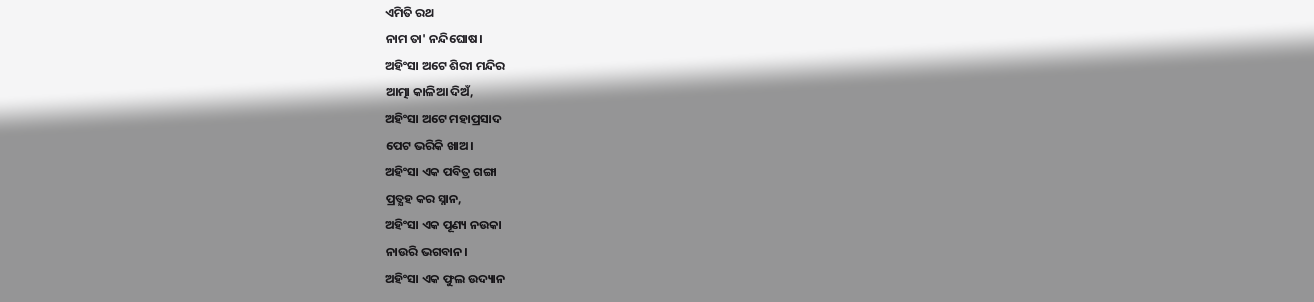ଏମିତି ରଥ
ନାମ ତା' ନନ୍ଦିଘୋଷ।
ଅହିଂସା ଅଟେ ଶିରୀ ମନ୍ଦିର
ଆତ୍ମା କାଳିଆ ଦିଅଁ,
ଅହିଂସା ଅଟେ ମହାପ୍ରସାଦ
ପେଟ ଭରିକି ଖାଅ।
ଅହିଂସା ଏକ ପବିତ୍ର ଗଙ୍ଗା
ପ୍ରତ୍ଯହ କର ସ୍ନାନ,
ଅହିଂସା ଏକ ପୂଣ୍ୟ ନଉକା
ନାଉରି ଭଗବାନ।
ଅହିଂସା ଏକ ଫୁଲ ଉଦ୍ୟାନ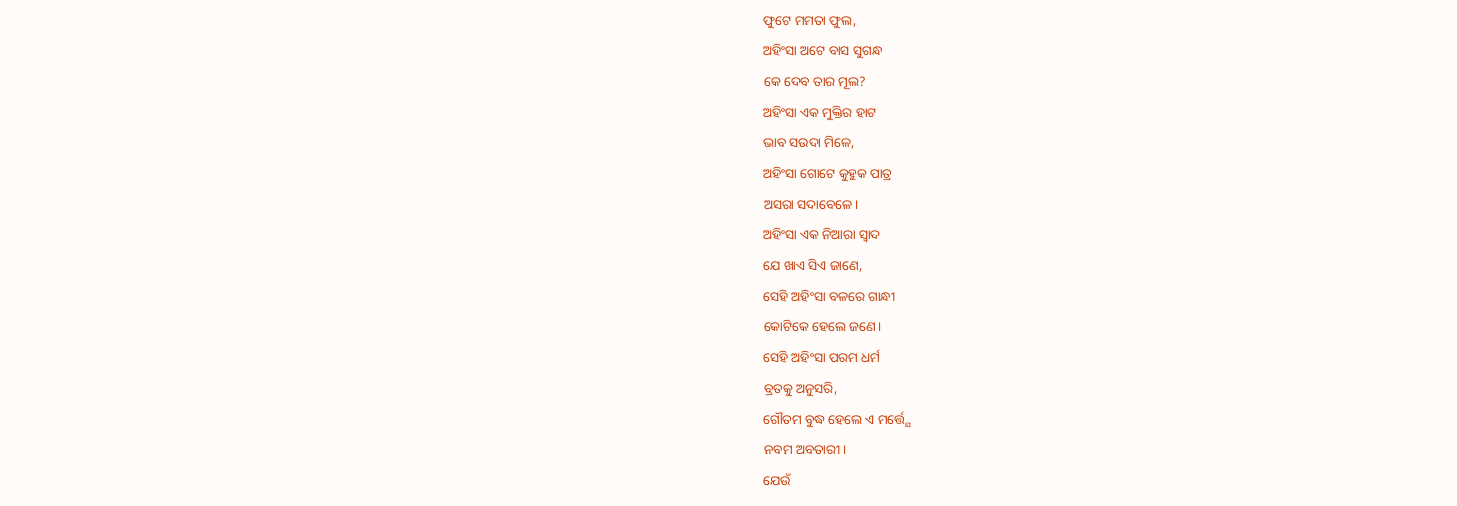ଫୁଟେ ମମତା ଫୁଲ,
ଅହିଂସା ଅଟେ ବାସ ସୁଗନ୍ଧ
କେ ଦେବ ତାର ମୂଲ?
ଅହିଂସା ଏକ ମୁକ୍ତିର ହାଟ
ଭାବ ସଉଦା ମିଳେ,
ଅହିଂସା ଗୋଟେ କୁହୁକ ପାତ୍ର
ଅସରା ସଦାବେଳେ।
ଅହିଂସା ଏକ ନିଆରା ସ୍ଵାଦ
ଯେ ଖାଏ ସିଏ ଜାଣେ,
ସେହି ଅହିଂସା ବଳରେ ଗାନ୍ଧୀ
କୋଟିକେ ହେଲେ ଜଣେ।
ସେହି ଅହିଂସା ପରମ ଧର୍ମ
ବ୍ରତକୁ ଅନୁସରି,
ଗୌତମ ବୁଦ୍ଧ ହେଲେ ଏ ମର୍ତ୍ତ୍ଯେ
ନବମ ଅବତାରୀ।
ଯେଉଁ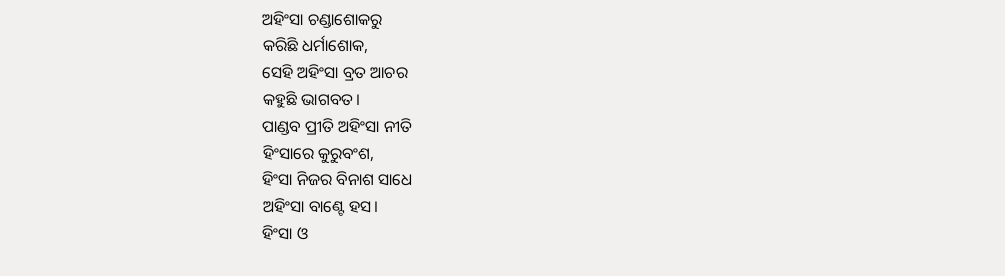ଅହିଂସା ଚଣ୍ଡାଶୋକରୁ
କରିଛି ଧର୍ମାଶୋକ,
ସେହି ଅହିଂସା ବ୍ରତ ଆଚର
କହୁଛି ଭାଗବତ।
ପାଣ୍ଡବ ପ୍ରୀତି ଅହିଂସା ନୀତି
ହିଂସାରେ କୁରୁବଂଶ,
ହିଂସା ନିଜର ବିନାଶ ସାଧେ
ଅହିଂସା ବାଣ୍ଟେ ହସ।
ହିଂସା ଓ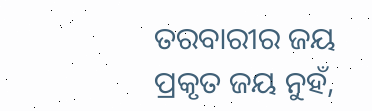ତରବାରୀର ଜୟ
ପ୍ରକୃତ ଜୟ ନୁହଁ,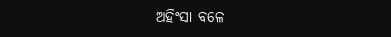ଅହିଂସା ବଳେ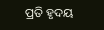ପ୍ରତି ହୃଦୟ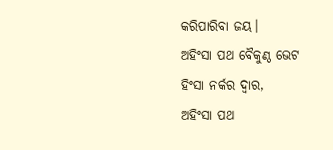କରିପାରିବା ଜୟ।
ଅହିଂସା ପଥ ବୈକୁଣ୍ଠ ଭେଟ
ହିଂସା ନର୍କର ଦ୍ଵାର,
ଅହିଂସା ପଥ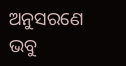ଅନୁସରଣେ
ଭବୁ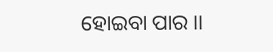ହୋଇବା ପାର।।